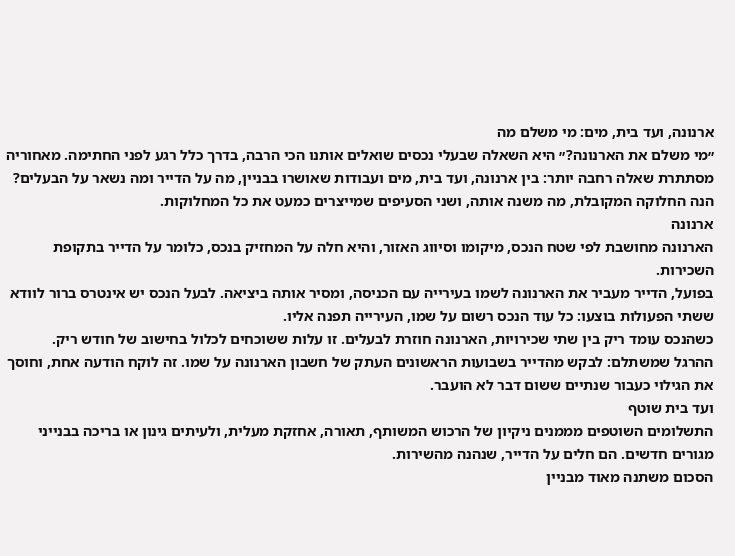ארנונה, ועד בית, מים: מי משלם מה
״מי משלם את הארנונה?״ היא השאלה שבעלי נכסים שואלים אותנו הכי הרבה, בדרך כלל רגע לפני החתימה. מאחוריה מסתתרת שאלה רחבה יותר: בין ארנונה, ועד בית, מים ועבודות שאושרו בבניין, מה על הדייר ומה נשאר על הבעלים?
הנה החלוקה המקובלת, מה משנה אותה, ושני הסעיפים שמייצרים כמעט את כל המחלוקות.
ארנונה
הארנונה מחושבת לפי שטח הנכס, מיקומו וסיווג האזור, והיא חלה על המחזיק בנכס, כלומר על הדייר בתקופת השכירות.
בפועל, הדייר מעביר את הארנונה לשמו בעירייה עם הכניסה, ומסיר אותה ביציאה. לבעל הנכס יש אינטרס ברור לוודא ששתי הפעולות בוצעו: כל עוד הנכס רשום על שמו, העירייה תפנה אליו.
כשהנכס עומד ריק בין שתי שכירויות, הארנונה חוזרת לבעלים. זו עלות ששוכחים לכלול בחישוב של חודש ריק.
ההרגל שמשתלם: לבקש מהדייר בשבועות הראשונים העתק של חשבון הארנונה על שמו. זה לוקח הודעה אחת, וחוסך את הגילוי כעבור שנתיים ששום דבר לא הועבר.
ועד בית שוטף
התשלומים השוטפים מממנים ניקיון של הרכוש המשותף, תאורה, אחזקת מעלית, ולעיתים גינון או בריכה בבנייני מגורים חדשים. הם חלים על הדייר, שנהנה מהשירות.
הסכום משתנה מאוד מבניין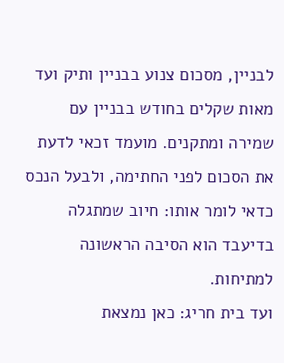לבניין, מסכום צנוע בבניין ותיק ועד מאות שקלים בחודש בבניין עם שמירה ומתקנים. מועמד זכאי לדעת את הסכום לפני החתימה, ולבעל הנכס כדאי לומר אותו: חיוב שמתגלה בדיעבד הוא הסיבה הראשונה למתיחות.
ועד בית חריג: כאן נמצאת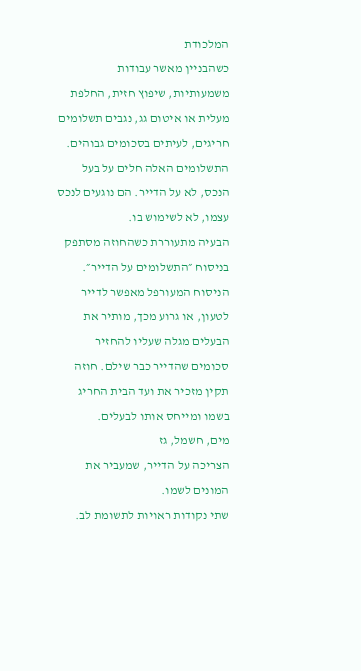המלכודת
כשהבניין מאשר עבודות משמעותיות, שיפוץ חזית, החלפת מעלית או איטום גג, נגבים תשלומים חריגים, לעיתים בסכומים גבוהים.
התשלומים האלה חלים על בעל הנכס, לא על הדייר. הם נוגעים לנכס עצמו, לא לשימוש בו.
הבעיה מתעוררת כשהחוזה מסתפק בניסוח ״התשלומים על הדייר״. הניסוח המעורפל מאפשר לדייר לטעון, או גרוע מכך, מותיר את הבעלים מגלה שעליו להחזיר סכומים שהדייר כבר שילם. חוזה תקין מזכיר את ועד הבית החריג בשמו ומייחס אותו לבעלים.
מים, חשמל, גז
הצריכה על הדייר, שמעביר את המונים לשמו.
שתי נקודות ראויות לתשומת לב.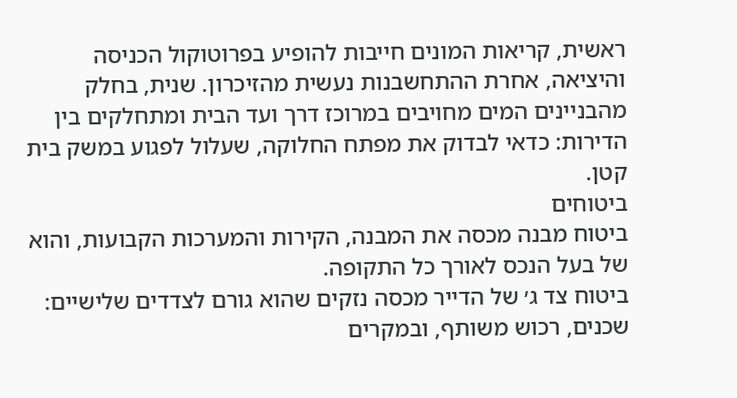ראשית, קריאות המונים חייבות להופיע בפרוטוקול הכניסה והיציאה, אחרת ההתחשבנות נעשית מהזיכרון. שנית, בחלק מהבניינים המים מחויבים במרוכז דרך ועד הבית ומתחלקים בין הדירות: כדאי לבדוק את מפתח החלוקה, שעלול לפגוע במשק בית קטן.
ביטוחים
ביטוח מבנה מכסה את המבנה, הקירות והמערכות הקבועות, והוא של בעל הנכס לאורך כל התקופה.
ביטוח צד ג׳ של הדייר מכסה נזקים שהוא גורם לצדדים שלישיים: שכנים, רכוש משותף, ובמקרים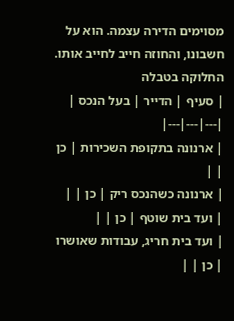מסוימים הדירה עצמה. הוא על חשבונו, והחוזה חייב לחייב אותו.
החלוקה בטבלה
| סעיף | הדייר | בעל הנכס |
|---|---|---|
| ארנונה בתקופת השכירות | כן | |
| ארנונה כשהנכס ריק | כן | |
| ועד בית שוטף | כן | |
| ועד בית חריג, עבודות שאושרו | כן | |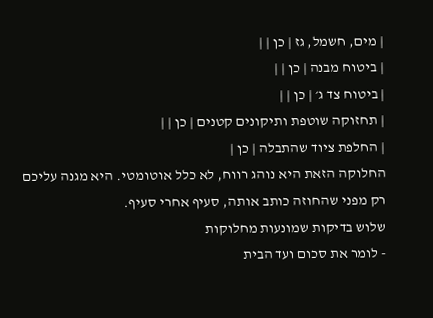| מים, חשמל, גז | כן | |
| ביטוח מבנה | כן | |
| ביטוח צד ג׳ | כן | |
| תחזוקה שוטפת ותיקונים קטנים | כן | |
| החלפת ציוד שהתבלה | כן |
החלוקה הזאת היא נוהג רווח, לא כלל אוטומטי. היא מגנה עליכם רק מפני שהחוזה כותב אותה, סעיף אחרי סעיף.
שלוש בדיקות שמונעות מחלוקות
- לומר את סכום ועד הבית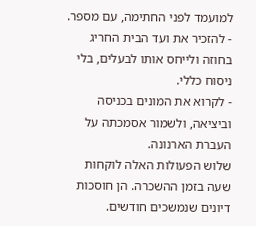למועמד לפני החתימה, עם מספר.
- להזכיר את ועד הבית החריג בחוזה ולייחס אותו לבעלים, בלי ניסוח כללי.
- לקרוא את המונים בכניסה וביציאה, ולשמור אסמכתה על העברת הארנונה.
שלוש הפעולות האלה לוקחות שעה בזמן ההשכרה. הן חוסכות דיונים שנמשכים חודשים.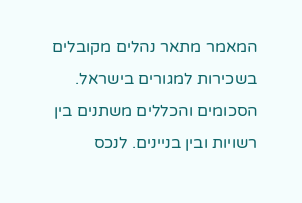המאמר מתאר נהלים מקובלים בשכירות למגורים בישראל. הסכומים והכללים משתנים בין רשויות ובין בניינים. לנכס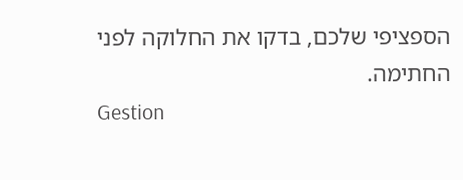הספציפי שלכם, בדקו את החלוקה לפני החתימה.
Gestion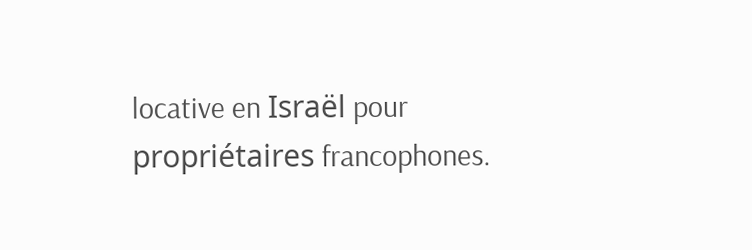locative en Israël pour propriétaires francophones.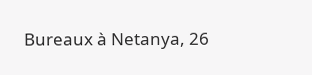Bureaux à Netanya, 26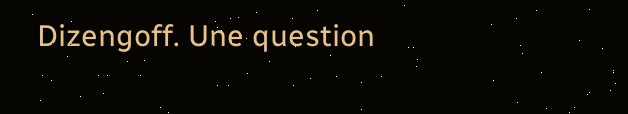Dizengoff. Une question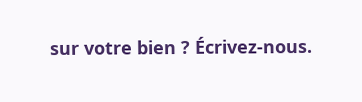sur votre bien ? Écrivez-nous.